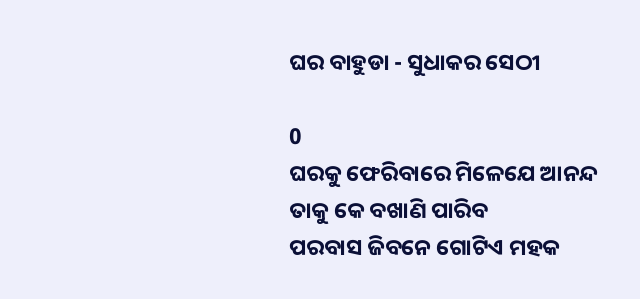ଘର ବାହୁଡା - ସୁଧାକର ସେଠୀ

0
ଘରକୁ ଫେରିବାରେ ମିଳେଯେ ଆନନ୍ଦ
ତାକୁ କେ ବଖାଣି ପାରିବ
ପରବାସ ଜିବନେ ଗୋଟିଏ ମହକ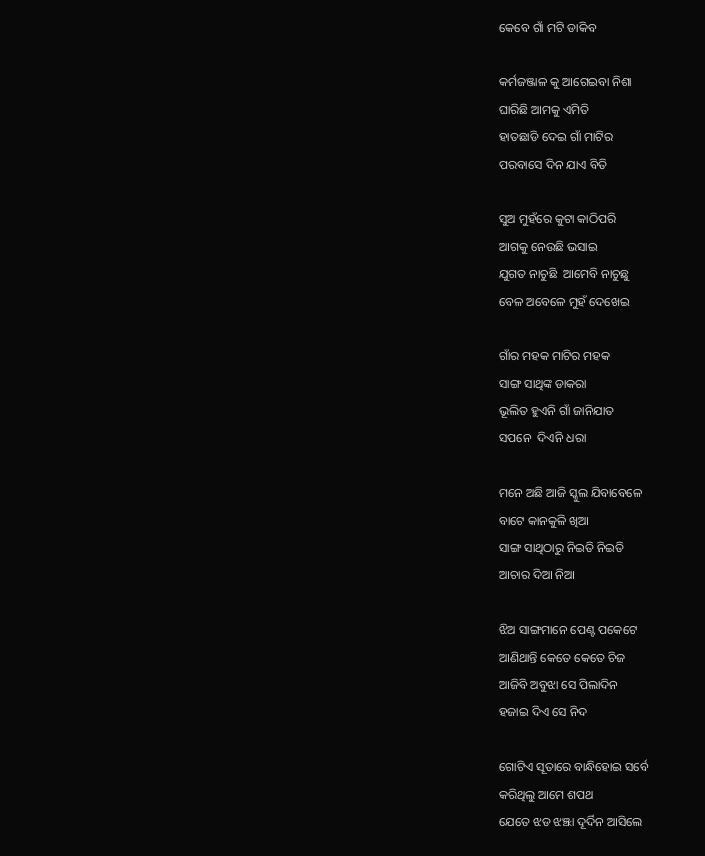କେବେ ଗାଁ ମଟି ଡାକିବ

କର୍ମଜଞ୍ଜାଳ କୁ ଆଗେଇବା ନିଶା
ଘାରିଛି ଆମକୁ ଏମିତି
ହାତଛାଡି ଦେଇ ଗାଁ ମାଟିର
ପରବାସେ ଦିନ ଯାଏ ବିତି

ସୁଅ ମୁହଁରେ କୁଟା କାଠିପରି
ଆଗକୁ ନେଉଛି ଭସାଇ
ଯୁଗତ ନାଚୁଛି  ଆମେବି ନାଚୁଛୁ
ବେଳ ଅବେଳେ ମୁହଁ ଦେଖେଇ

ଗାଁର ମହକ ମାଟିର ମହକ
ସାଙ୍ଗ ସାଥିଙ୍କ ଡାକରା
ଭୂଲିତ ହୁଏନି ଗାଁ ଜାନିଯାତ
ସପନେ  ଦିଏନି ଧରା

ମନେ ଅଛି ଆଜି ସ୍କୁଲ ଯିବାବେଳେ
ବାଟେ କାନକୁଳି ଖିଆ
ସାଙ୍ଗ ସାଥିଠାରୁ ନିଇତି ନିଇତି
ଆଚାର ଦିଆ ନିଆ

ଝିଅ ସାଙ୍ଗମାନେ ପେଣ୍ଟ ପକେଟେ
ଆଣିଥାନ୍ତି କେତେ କେତେ ଚିଜ
ଆଜିବି ଅବୁଝା ସେ ପିଲାଦିନ
ହଜାଇ ଦିଏ ସେ ନିଦ

ଗୋଟିଏ ସୂତାରେ ବାନ୍ଧିହୋଇ ସର୍ବେ
କରିଥିଲୁ ଆମେ ଶପଥ
ଯେତେ ଝଡ ଝଞ୍ଝା ଦୂର୍ଦିନ ଆସିଲେ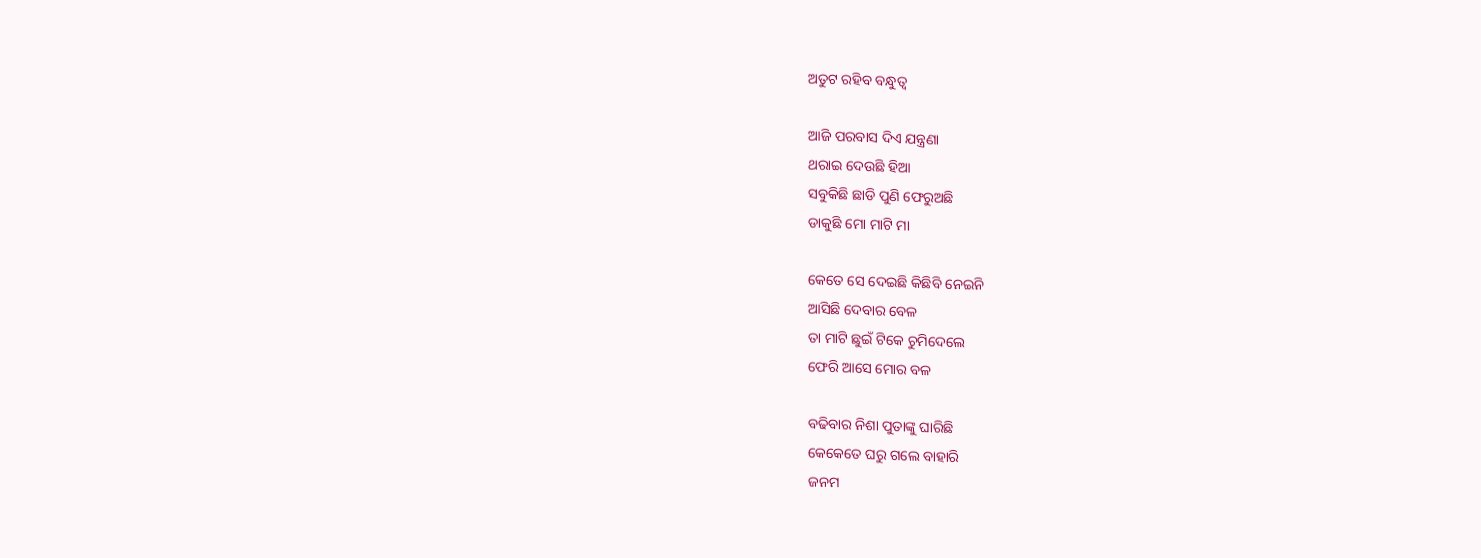ଅତୁଟ ରହିବ ବନ୍ଧୁତ୍ବ

ଆଜି ପରବାସ ଦିଏ ଯନ୍ତ୍ରଣା
ଥରାଇ ଦେଉଛି ହିଆ
ସବୁକିଛି ଛାଡି ପୁଣି ଫେରୁଅଛି
ଡାକୁଛି ମୋ ମାଟି ମା

କେତେ ସେ ଦେଇଛି କିଛିବି ନେଇନି
ଆସିଛି ଦେବାର ବେଳ
ତା ମାଟି ଛୁଇଁ ଟିକେ ଚୁମିଦେଲେ
ଫେରି ଆସେ ମୋର ବଳ

ବଢିବାର ନିଶା ପୁତାଙ୍କୁ ଘାରିଛି
କେକେତେ ଘରୁ ଗଲେ ବାହାରି
ଜନମ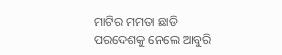ମାଟିର ମମତା ଛାଡି
ପରଦେଶକୁ ନେଲେ ଆବୁରି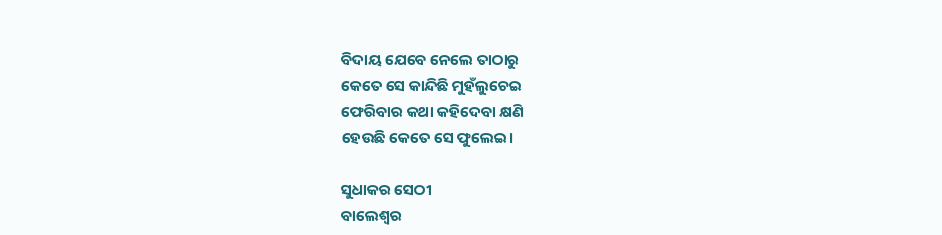ବିଦାୟ ଯେବେ ନେଲେ ତାଠାରୁ
କେତେ ସେ କାନ୍ଦିଛି ମୁହଁଲୁଚେଇ
ଫେରିବାର କଥା କହିଦେବା କ୍ଷଣି
ହେଉଛି କେତେ ସେ ଫୁଲେଇ।

ସୁଧାକର ସେଠୀ
ବାଲେଶ୍ବର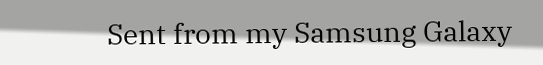Sent from my Samsung Galaxy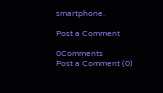smartphone.

Post a Comment

0Comments
Post a Comment (0)